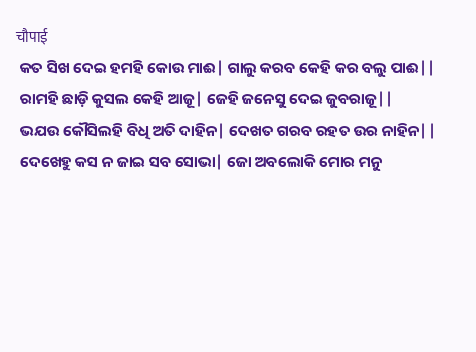चौपाई
 କତ ସିଖ ଦେଇ ହମହି କୋଉ ମାଈ| ଗାଲୁ କରବ କେହି କର ବଲୁ ପାଈ||
 ରାମହି ଛାଡ଼ି କୁସଲ କେହି ଆଜୂ| ଜେହି ଜନେସୁ ଦେଇ ଜୁବରାଜୂ||
 ଭଯଉ କୌସିଲହି ବିଧି ଅତି ଦାହିନ| ଦେଖତ ଗରବ ରହତ ଉର ନାହିନ||
 ଦେଖେହୁ କସ ନ ଜାଇ ସବ ସୋଭା| ଜୋ ଅବଲୋକି ମୋର ମନୁ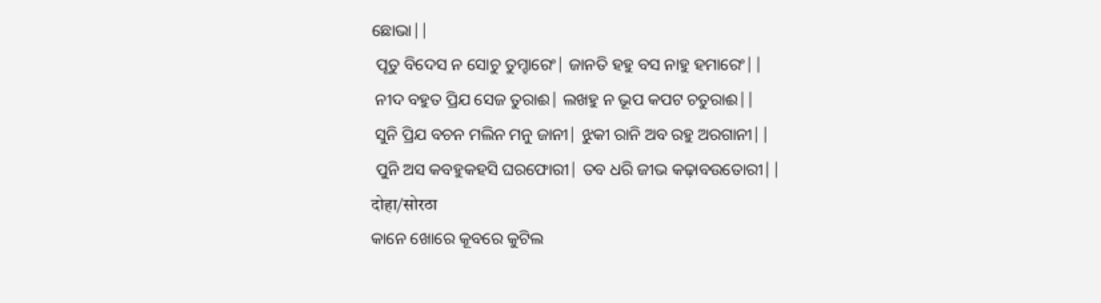ଛୋଭା||
 ପୂତୁ ବିଦେସ ନ ସୋଚୁ ତୁମ୍ହାରେଂ| ଜାନତି ହହୁ ବସ ନାହୁ ହମାରେଂ||
 ନୀଦ ବହୁତ ପ୍ରିଯ ସେଜ ତୁରାଈ| ଲଖହୁ ନ ଭୂପ କପଟ ଚତୁରାଈ||
 ସୁନି ପ୍ରିଯ ବଚନ ମଲିନ ମନୁ ଜାନୀ| ଝୁକୀ ରାନି ଅବ ରହୁ ଅରଗାନୀ||
 ପୁନି ଅସ କବହୁକହସି ଘରଫୋରୀ| ତବ ଧରି ଜୀଭ କଢ଼ାବଉତୋରୀ||
दोहा/सोरठा
କାନେ ଖୋରେ କୂବରେ କୁଟିଲ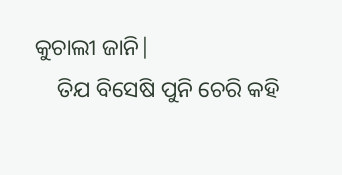କୁଚାଲୀ ଜାନି|
    ତିଯ ବିସେଷି ପୁନି ଚେରି କହି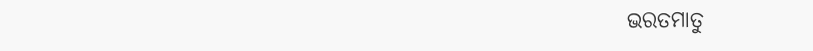ଭରତମାତୁ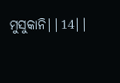ମୁସୁକାନି||14||